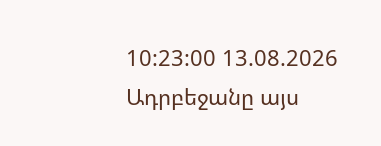10:23:00 13.08.2026
Ադրբեջանը այս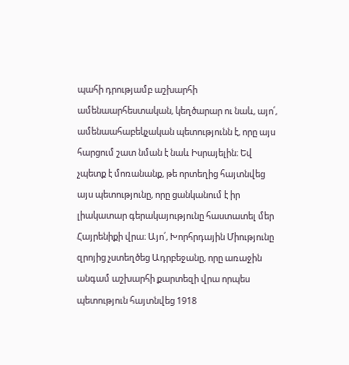պահի դրությամբ աշխարհի ամենաարհեստական, կեղծարար ու նաև, այո՛, ամենաահաբեկչական պետությունն է, որը այս հարցում շատ նման է նաև Իսրայելին։ Եվ չպետք է մոռանանք, թե որտեղից հայտնվեց այս պետությունը, որը ցանկանում է իր լիակատար գերակայությունը հաստատել մեր Հայրենիքի վրա։ Այո՛, Խորհրդային Միությունը զրոյից չստեղծեց Ադրբեջանը, որը առաջին անգամ աշխարհի քարտեզի վրա որպես պետություն հայտնվեց 1918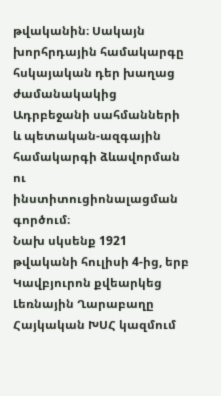թվականին։ Սակայն խորհրդային համակարգը հսկայական դեր խաղաց ժամանակակից Ադրբեջանի սահմանների և պետական-ազգային համակարգի ձևավորման ու ինստիտուցիոնալացման գործում։
Նախ սկսենք 1921 թվականի հուլիսի 4-ից, երբ Կավբյուրոն քվեարկեց Լեռնային Ղարաբաղը Հայկական ԽՍՀ կազմում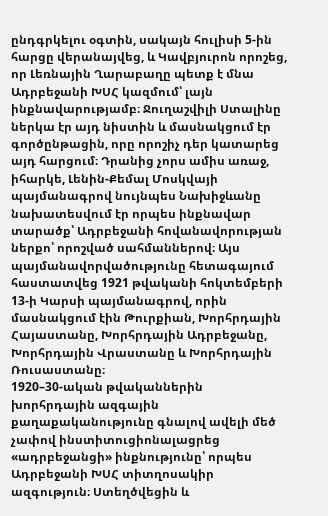ընդգրկելու օգտին, սակայն հուլիսի 5-ին հարցը վերանայվեց, և Կավբյուրոն որոշեց, որ Լեռնային Ղարաբաղը պետք է մնա Ադրբեջանի ԽՍՀ կազմում՝ լայն ինքնավարությամբ։ Ջուղաշվիլի Ստալինը ներկա էր այդ նիստին և մասնակցում էր գործընթացին, որը որոշիչ դեր կատարեց այդ հարցում։ Դրանից չորս ամիս առաջ, իհարկե, Լենին-Քեմալ Մոսկվայի պայմանագրով նույնպես Նախիջևանը նախատեսվում էր որպես ինքնավար տարածք՝ Ադրբեջանի հովանավորության ներքո՝ որոշված սահմաններով։ Այս պայմանավորվածությունը հետագայում հաստատվեց 1921 թվականի հոկտեմբերի 13-ի Կարսի պայմանագրով, որին մասնակցում էին Թուրքիան, Խորհրդային Հայաստանը, Խորհրդային Ադրբեջանը, Խորհրդային Վրաստանը և Խորհրդային Ռուսաստանը։
1920–30-ական թվականներին խորհրդային ազգային քաղաքականությունը գնալով ավելի մեծ չափով ինստիտուցիոնալացրեց «ադրբեջանցի» ինքնությունը՝ որպես Ադրբեջանի ԽՍՀ տիտղոսակիր ազգություն։ Ստեղծվեցին և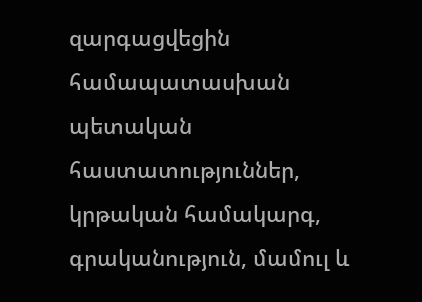զարգացվեցին համապատասխան պետական հաստատություններ, կրթական համակարգ, գրականություն, մամուլ և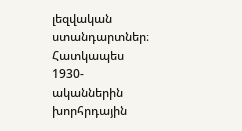լեզվական ստանդարտներ։ Հատկապես 1930-ականներին խորհրդային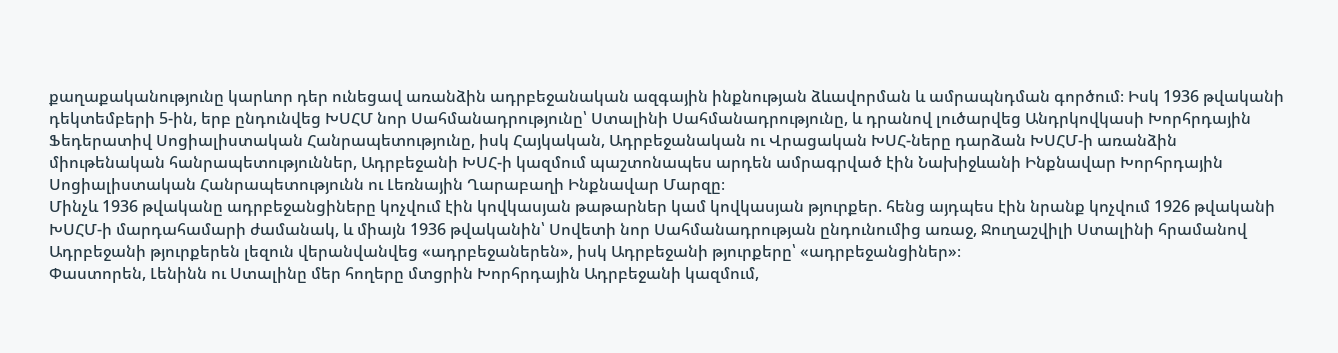քաղաքականությունը կարևոր դեր ունեցավ առանձին ադրբեջանական ազգային ինքնության ձևավորման և ամրապնդման գործում։ Իսկ 1936 թվականի դեկտեմբերի 5-ին, երբ ընդունվեց ԽՍՀՄ նոր Սահմանադրությունը՝ Ստալինի Սահմանադրությունը, և դրանով լուծարվեց Անդրկովկասի Խորհրդային Ֆեդերատիվ Սոցիալիստական Հանրապետությունը, իսկ Հայկական, Ադրբեջանական ու Վրացական ԽՍՀ-ները դարձան ԽՍՀՄ-ի առանձին միութենական հանրապետություններ, Ադրբեջանի ԽՍՀ-ի կազմում պաշտոնապես արդեն ամրագրված էին Նախիջևանի Ինքնավար Խորհրդային Սոցիալիստական Հանրապետությունն ու Լեռնային Ղարաբաղի Ինքնավար Մարզը։
Մինչև 1936 թվականը ադրբեջանցիները կոչվում էին կովկասյան թաթարներ կամ կովկասյան թյուրքեր. հենց այդպես էին նրանք կոչվում 1926 թվականի ԽՍՀՄ-ի մարդահամարի ժամանակ, և միայն 1936 թվականին՝ Սովետի նոր Սահմանադրության ընդունումից առաջ, Ջուղաշվիլի Ստալինի հրամանով Ադրբեջանի թյուրքերեն լեզուն վերանվանվեց «ադրբեջաներեն», իսկ Ադրբեջանի թյուրքերը՝ «ադրբեջանցիներ»։
Փաստորեն, Լենինն ու Ստալինը մեր հողերը մտցրին Խորհրդային Ադրբեջանի կազմում,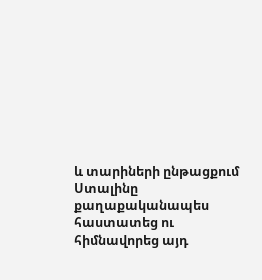և տարիների ընթացքում Ստալինը քաղաքականապես հաստատեց ու հիմնավորեց այդ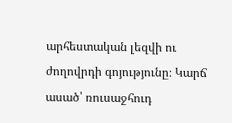արհեստական լեզվի ու ժողովրդի գոյությունը։ Կարճ ասած՝ ռուսաջհուդ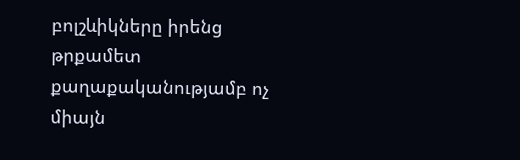բոլշևիկները իրենց թրքամետ քաղաքականությամբ ոչ միայն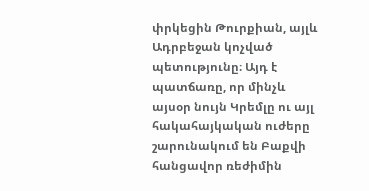փրկեցին Թուրքիան, այլև Ադրբեջան կոչված պետությունը։ Այդ է պատճառը, որ մինչև այսօր նույն Կրեմլը ու այլ հակահայկական ուժերը շարունակում են Բաքվի հանցավոր ռեժիմին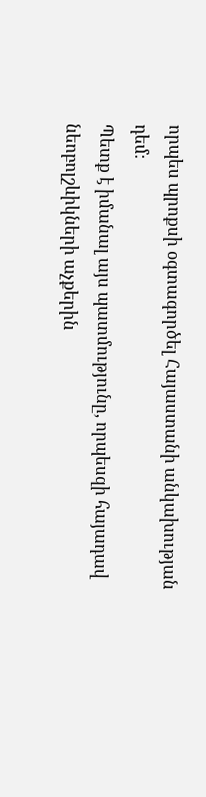որպես պրոքսի օգտագործել Հայաստանի անկախության դեմ։
Պետք է իմանալ այս պատմությունը, որպեսզի հայադավ նեոբոլշևիկների աչքերին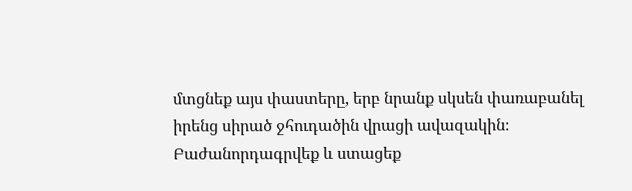մտցնեք այս փաստերը, երբ նրանք սկսեն փառաբանել իրենց սիրած ջհուդածին վրացի ավազակին։
Բաժանորդագրվեք և ստացեք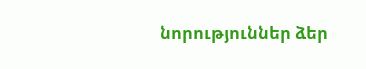նորություններ ձեր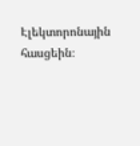Էլեկտորոնային հասցեին։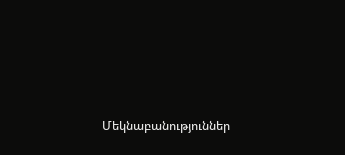Մեկնաբանություններ